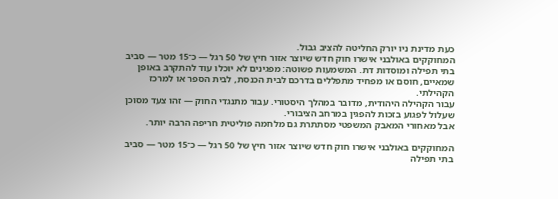כעת מדינת ניו יורק החליטה להציב גבול.
המחוקקים באולבני אישרו חוק חדש שיוצר אזור חיץ של 50 רגל — כ־15 מטר — סביב בתי תפילה ומוסדות דת. המשמעות פשוטה: מפגינים לא יוכלו עוד להתקרב באופן שמאיים, חוסם או מפחיד מתפללים בדרכם לבית הכנסת, לבית הספר או למרכז הקהילתי.
עבור הקהילה היהודית, מדובר במהלך היסטורי. עבור מתנגדי החוק — זהו צעד מסוכן שעלול לפגוע בזכות להפגין במרחב הציבורי.
אבל מאחורי המאבק המשפטי מסתתרת גם מלחמה פוליטית חריפה הרבה יותר.

המחוקקים באולבני אישרו חוק חדש שיוצר אזור חיץ של 50 רגל — כ־15 מטר — סביב בתי תפילה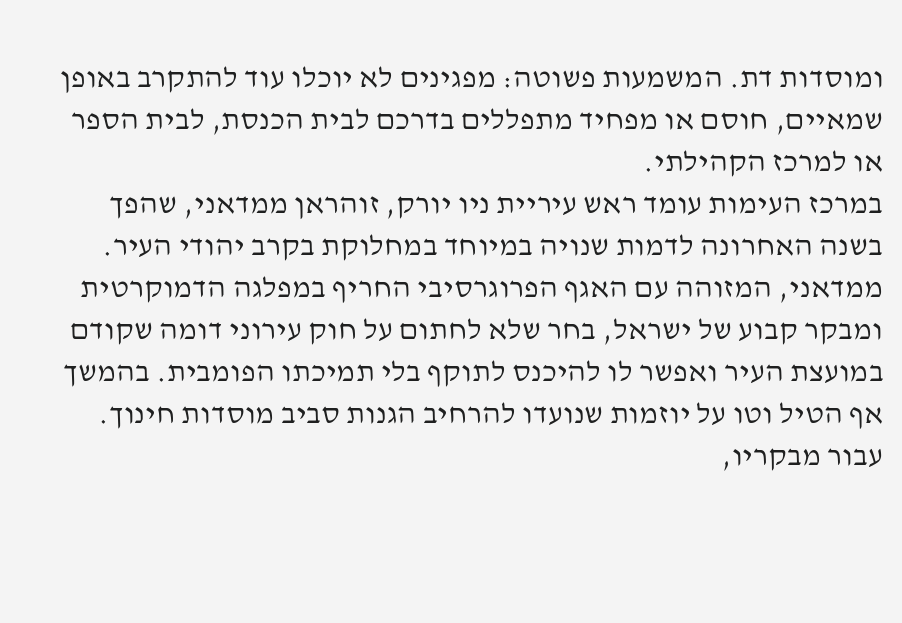ומוסדות דת. המשמעות פשוטה: מפגינים לא יוכלו עוד להתקרב באופן שמאיים, חוסם או מפחיד מתפללים בדרכם לבית הכנסת, לבית הספר או למרכז הקהילתי.
במרכז העימות עומד ראש עיריית ניו יורק, זוהראן ממדאני, שהפך בשנה האחרונה לדמות שנויה במיוחד במחלוקת בקרב יהודי העיר. ממדאני, המזוהה עם האגף הפרוגרסיבי החריף במפלגה הדמוקרטית ומבקר קבוע של ישראל, בחר שלא לחתום על חוק עירוני דומה שקודם במועצת העיר ואפשר לו להיכנס לתוקף בלי תמיכתו הפומבית. בהמשך אף הטיל וטו על יוזמות שנועדו להרחיב הגנות סביב מוסדות חינוך.
עבור מבקריו,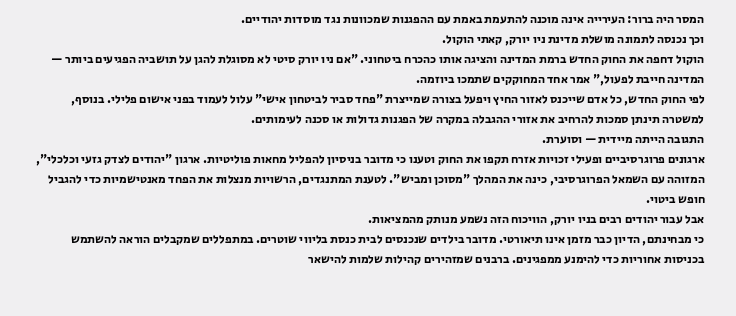המסר היה ברור: העירייה אינה מוכנה להתעמת באמת עם ההפגנות שמכוונות נגד מוסדות יהודיים.
וכך נכנסה לתמונה מושלת מדינת ניו יורק, קאתי הוקול.
הוקול דחפה את החוק החדש ברמת המדינה והציגה אותו כהכרח ביטחוני. "אם ניו יורק סיטי לא מסוגלת להגן על תושביה הפגיעים ביותר — המדינה חייבת לפעול," אמר אחד המחוקקים שתמכו ביוזמה.
לפי החוק החדש, כל אדם שייכנס לאזור החיץ ויפעל בצורה שמייצרת "פחד סביר לביטחון אישי" עלול לעמוד בפני אישום פלילי. בנוסף, למשטרה תינתן סמכות להרחיב את אזורי ההגבלה במקרה של הפגנות גדולות או סכנה לעימותים.
התגובה הייתה מיידית — וסוערת.
ארגונים פרוגרסיביים ופעילי זכויות אזרח תקפו את החוק וטענו כי מדובר בניסיון להפליל מחאות פוליטיות. ארגון "יהודים לצדק גזעי וכלכלי", המזוהה עם השמאל הפרוגרסיבי, כינה את המהלך "מסוכן ומביש". לטענת המתנגדים, הרשויות מנצלות את הפחד מאנטישמיות כדי להגביל חופש ביטוי.
אבל עבור יהודים רבים בניו יורק, הוויכוח הזה נשמע מנותק מהמציאות.
כי מבחינתם, הדיון כבר מזמן אינו תיאורטי. מדובר בילדים שנכנסים לבית כנסת בליווי שוטרים. במתפללים שמקבלים הוראה להשתמש בכניסות אחוריות כדי להימנע ממפגינים. ברבנים שמזהירים קהילות שלמות להישאר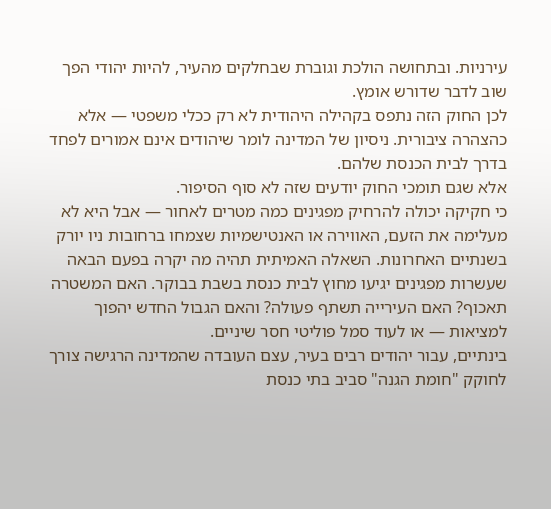עירניות. ובתחושה הולכת וגוברת שבחלקים מהעיר, להיות יהודי הפך שוב לדבר שדורש אומץ.
לכן החוק הזה נתפס בקהילה היהודית לא רק ככלי משפטי — אלא כהצהרה ציבורית. ניסיון של המדינה לומר שיהודים אינם אמורים לפחד בדרך לבית הכנסת שלהם.
אלא שגם תומכי החוק יודעים שזה לא סוף הסיפור.
כי חקיקה יכולה להרחיק מפגינים כמה מטרים לאחור — אבל היא לא מעלימה את הזעם, האווירה או האנטישמיות שצמחו ברחובות ניו יורק בשנתיים האחרונות. השאלה האמיתית תהיה מה יקרה בפעם הבאה שעשרות מפגינים יגיעו מחוץ לבית כנסת בשבת בבוקר. האם המשטרה תאכוף? האם העירייה תשתף פעולה? והאם הגבול החדש יהפוך למציאות — או לעוד סמל פוליטי חסר שיניים.
בינתיים, עבור יהודים רבים בעיר, עצם העובדה שהמדינה הרגישה צורך לחוקק "חומת הגנה" סביב בתי כנסת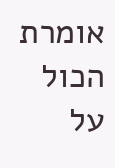אומרת הכול על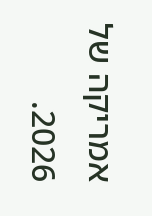אמריקה של 2026.